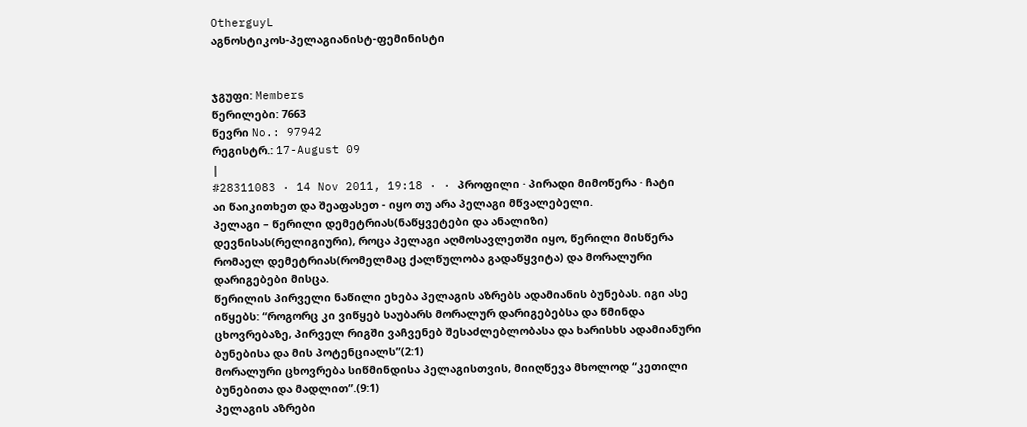OtherguyL
აგნოსტიკოს-პელაგიანისტ-ფემინისტი


ჯგუფი: Members
წერილები: 7663
წევრი No.: 97942
რეგისტრ.: 17-August 09
|
#28311083 · 14 Nov 2011, 19:18 · · პროფილი · პირადი მიმოწერა · ჩატი
აი წაიკითხეთ და შეაფასეთ - იყო თუ არა პელაგი მწვალებელი.
პელაგი – წერილი დემეტრიას(ნაწყვეტები და ანალიზი)
დევნისას(რელიგიური), როცა პელაგი აღმოსავლეთში იყო, წერილი მისწერა რომაელ დემეტრიას(რომელმაც ქალწულობა გადაწყვიტა) და მორალური დარიგებები მისცა.
წერილის პირველი ნაწილი ეხება პელაგის აზრებს ადამიანის ბუნებას. იგი ასე იწყებს: “როგორც კი ვიწყებ საუბარს მორალურ დარიგებებსა და წმინდა ცხოვრებაზე, პირველ რიგში ვაჩვენებ შესაძლებლობასა და ხარისხს ადამიანური ბუნებისა და მის პოტენციალს”(2:1)
მორალური ცხოვრება სიწმინდისა პელაგისთვის, მიიღწევა მხოლოდ “კეთილი ბუნებითა და მადლით”.(9:1)
პელაგის აზრები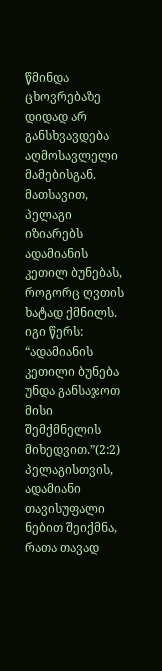წმინდა ცხოვრებაზე დიდად არ განსხვავდება აღმოსავლელი მამებისგან. მათსავით, პელაგი იზიარებს ადამიანის კეთილ ბუნებას, როგორც ღვთის ხატად ქმნილს. იგი წერს: “ადამიანის კეთილი ბუნება უნდა განსაჯოთ მისი შემქმნელის მიხედვით.”(2:2) პელაგისთვის, ადამიანი თავისუფალი ნებით შეიქმნა, რათა თავად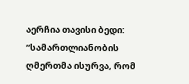აერჩია თავისი ბედი:
“სამართლიანობის ღმერთმა ისურვა, რომ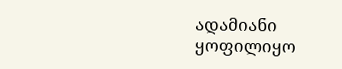ადამიანი ყოფილიყო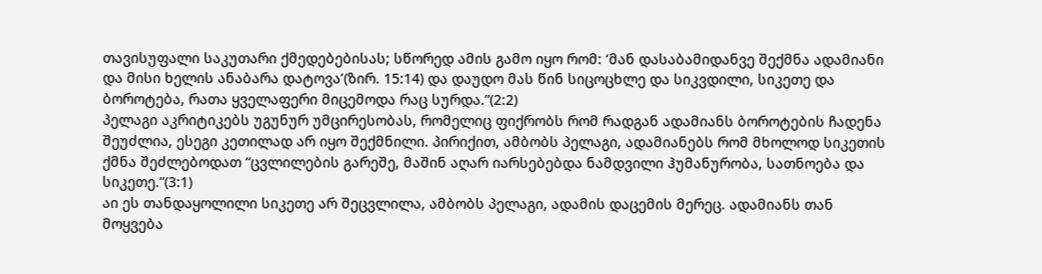თავისუფალი საკუთარი ქმედებებისას; სწორედ ამის გამო იყო რომ: ‘მან დასაბამიდანვე შექმნა ადამიანი და მისი ხელის ანაბარა დატოვა’(ზირ. 15:14) და დაუდო მას წინ სიცოცხლე და სიკვდილი, სიკეთე და ბოროტება, რათა ყველაფერი მიცემოდა რაც სურდა.”(2:2)
პელაგი აკრიტიკებს უგუნურ უმცირესობას, რომელიც ფიქრობს რომ რადგან ადამიანს ბოროტების ჩადენა შეუძლია, ესეგი კეთილად არ იყო შექმნილი. პირიქით, ამბობს პელაგი, ადამიანებს რომ მხოლოდ სიკეთის ქმნა შეძლებოდათ “ცვლილების გარეშე, მაშინ აღარ იარსებებდა ნამდვილი ჰუმანურობა, სათნოება და სიკეთე.”(3:1)
აი ეს თანდაყოლილი სიკეთე არ შეცვლილა, ამბობს პელაგი, ადამის დაცემის მერეც. ადამიანს თან მოყვება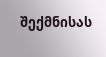შექმნისას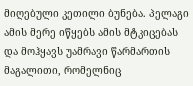მიღებული კეთილი ბუნება. პელაგი ამის მერე იწყებს ამის მტკიცებას და მოჰყავს უამრავი წარმართის მაგალითი, რომელნიც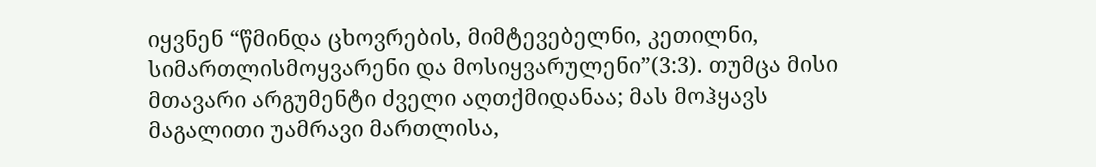იყვნენ “წმინდა ცხოვრების, მიმტევებელნი, კეთილნი, სიმართლისმოყვარენი და მოსიყვარულენი”(3:3). თუმცა მისი მთავარი არგუმენტი ძველი აღთქმიდანაა; მას მოჰყავს მაგალითი უამრავი მართლისა,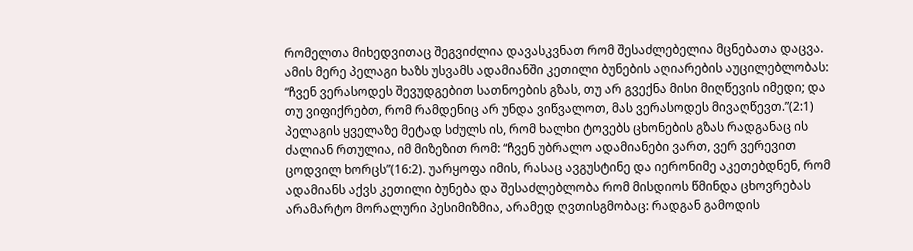რომელთა მიხედვითაც შეგვიძლია დავასკვნათ რომ შესაძლებელია მცნებათა დაცვა.
ამის მერე პელაგი ხაზს უსვამს ადამიანში კეთილი ბუნების აღიარების აუცილებლობას:
“ჩვენ ვერასოდეს შევუდგებით სათნოების გზას, თუ არ გვექნა მისი მიღწევის იმედი; და თუ ვიფიქრებთ, რომ რამდენიც არ უნდა ვიწვალოთ, მას ვერასოდეს მივაღწევთ.”(2:1)
პელაგის ყველაზე მეტად სძულს ის, რომ ხალხი ტოვებს ცხონების გზას რადგანაც ის ძალიან რთულია, იმ მიზეზით რომ: “ჩვენ უბრალო ადამიანები ვართ, ვერ ვერევით ცოდვილ ხორცს”(16:2). უარყოფა იმის, რასაც ავგუსტინე და იერონიმე აკეთებდნენ, რომ ადამიანს აქვს კეთილი ბუნება და შესაძლებლობა რომ მისდიოს წმინდა ცხოვრებას არამარტო მორალური პესიმიზმია, არამედ ღვთისგმობაც: რადგან გამოდის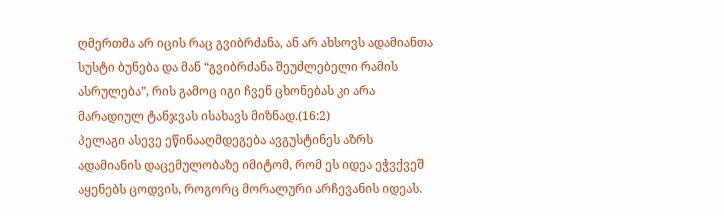ღმერთმა არ იცის რაც გვიბრძანა, ან არ ახსოვს ადამიანთა სუსტი ბუნება და მან “გვიბრძანა შეუძლებელი რამის ასრულება”, რის გამოც იგი ჩვენ ცხონებას კი არა მარადიულ ტანჯვას ისახავს მიზნად.(16:2)
პელაგი ასევე ეწინააღმდეგება ავგუსტინეს აზრს ადამიანის დაცემულობაზე იმიტომ, რომ ეს იდეა ეჭვქვეშ აყენებს ცოდვის, როგორც მორალური არჩევანის იდეას.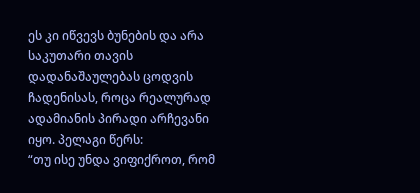ეს კი იწვევს ბუნების და არა საკუთარი თავის დადანაშაულებას ცოდვის ჩადენისას, როცა რეალურად ადამიანის პირადი არჩევანი იყო. პელაგი წერს:
“თუ ისე უნდა ვიფიქროთ, რომ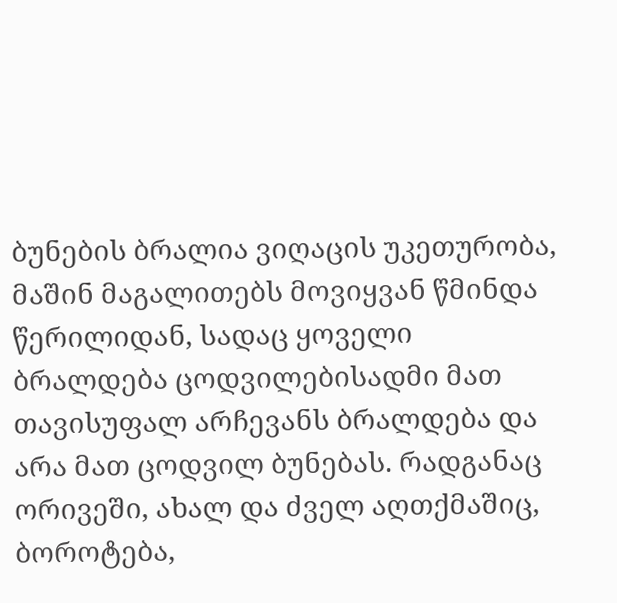ბუნების ბრალია ვიღაცის უკეთურობა, მაშინ მაგალითებს მოვიყვან წმინდა წერილიდან, სადაც ყოველი ბრალდება ცოდვილებისადმი მათ თავისუფალ არჩევანს ბრალდება და არა მათ ცოდვილ ბუნებას. რადგანაც ორივეში, ახალ და ძველ აღთქმაშიც, ბოროტება,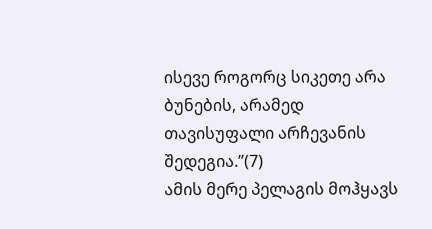ისევე როგორც სიკეთე არა ბუნების, არამედ თავისუფალი არჩევანის შედეგია.”(7)
ამის მერე პელაგის მოჰყავს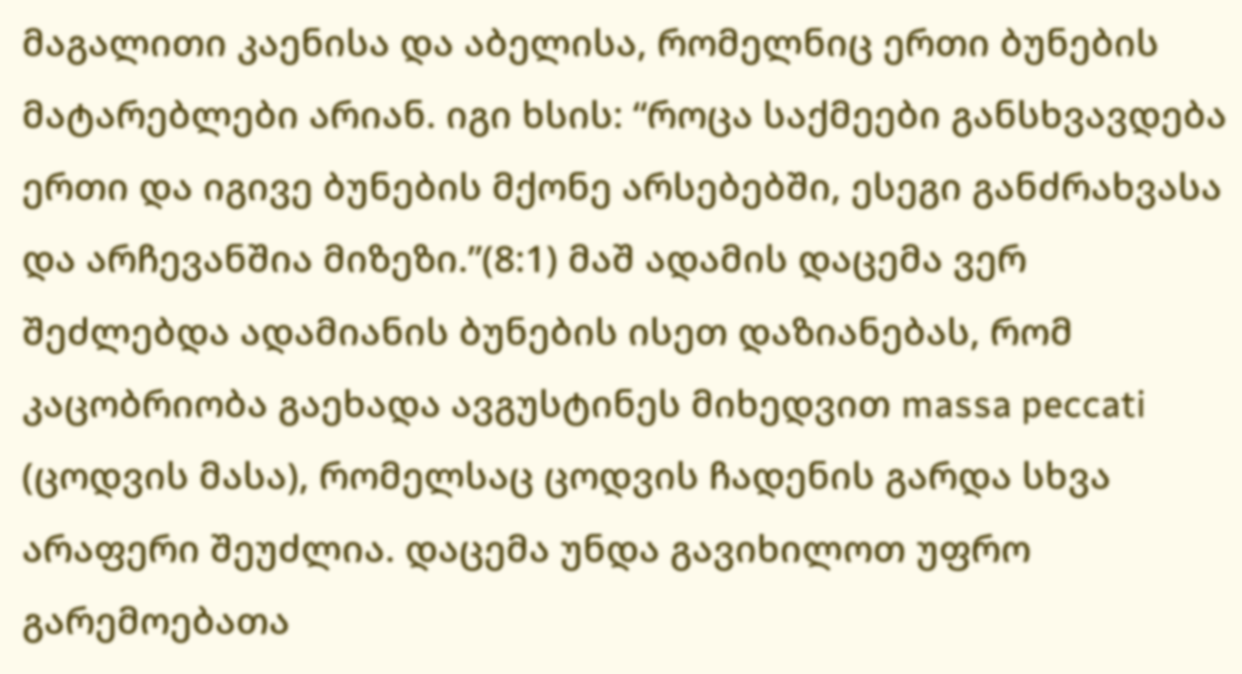მაგალითი კაენისა და აბელისა, რომელნიც ერთი ბუნების მატარებლები არიან. იგი ხსის: “როცა საქმეები განსხვავდება ერთი და იგივე ბუნების მქონე არსებებში, ესეგი განძრახვასა და არჩევანშია მიზეზი.”(8:1) მაშ ადამის დაცემა ვერ შეძლებდა ადამიანის ბუნების ისეთ დაზიანებას, რომ კაცობრიობა გაეხადა ავგუსტინეს მიხედვით massa peccati (ცოდვის მასა), რომელსაც ცოდვის ჩადენის გარდა სხვა არაფერი შეუძლია. დაცემა უნდა გავიხილოთ უფრო გარემოებათა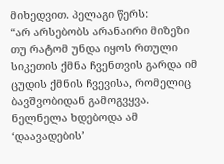მიხედვით. პელაგი წერს:
“არ არსებობს არანაირი მიზეზი თუ რატომ უნდა იყოს რთული სიკეთის ქმნა ჩვენთვის გარდა იმ ცუდის ქმნის ჩვევისა, რომელიც ბავშვობიდან გამოგვყვა. ნელნელა ხდებოდა ამ ‘დაავადების’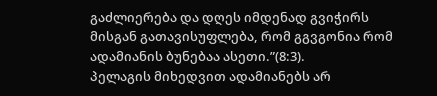გაძლიერება და დღეს იმდენად გვიჭირს მისგან გათავისუფლება, რომ გგვგონია რომ ადამიანის ბუნებაა ასეთი.”(8:3).
პელაგის მიხედვით ადამიანებს არ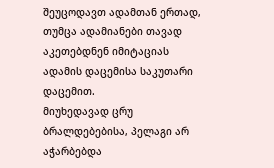შეუცოდავთ ადამთან ერთად, თუმცა ადამიანები თავად აკეთებდნენ იმიტაციას ადამის დაცემისა საკუთარი დაცემით.
მიუხედავად ცრუ ბრალდებებისა, პელაგი არ აჭარბებდა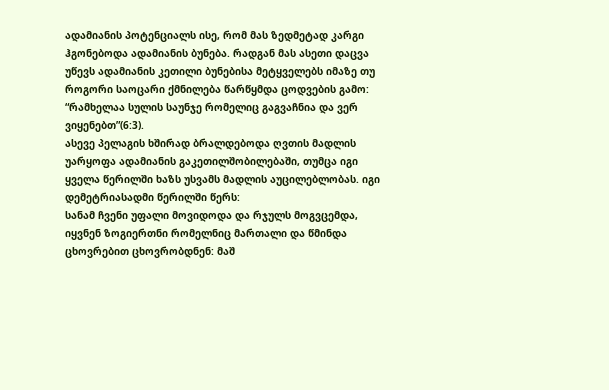ადამიანის პოტენციალს ისე, რომ მას ზედმეტად კარგი ჰგონებოდა ადამიანის ბუნება. რადგან მას ასეთი დაცვა უწევს ადამიანის კეთილი ბუნებისა მეტყველებს იმაზე თუ როგორი საოცარი ქმნილება წარწყმდა ცოდვების გამო: “რამხელაა სულის საუნჯე რომელიც გაგვაჩნია და ვერ ვიყენებთ”(6:3).
ასევე პელაგის ხშირად ბრალდებოდა ღვთის მადლის უარყოფა ადამიანის გაკეთილშობილებაში, თუმცა იგი ყველა წერილში ხაზს უსვამს მადლის აუცილებლობას. იგი დემეტრიასადმი წერილში წერს:
სანამ ჩვენი უფალი მოვიდოდა და რჯულს მოგვცემდა, იყვნენ ზოგიერთნი რომელნიც მართალი და წმინდა ცხოვრებით ცხოვრობდნენ: მაშ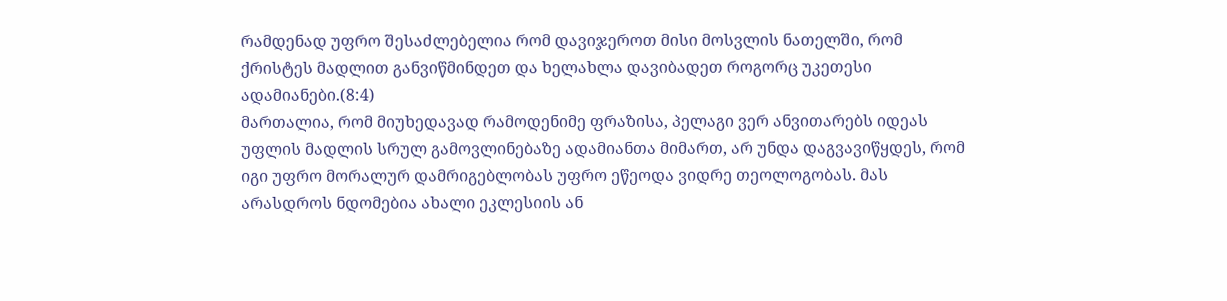რამდენად უფრო შესაძლებელია რომ დავიჯეროთ მისი მოსვლის ნათელში, რომ ქრისტეს მადლით განვიწმინდეთ და ხელახლა დავიბადეთ როგორც უკეთესი ადამიანები.(8:4)
მართალია, რომ მიუხედავად რამოდენიმე ფრაზისა, პელაგი ვერ ანვითარებს იდეას უფლის მადლის სრულ გამოვლინებაზე ადამიანთა მიმართ, არ უნდა დაგვავიწყდეს, რომ იგი უფრო მორალურ დამრიგებლობას უფრო ეწეოდა ვიდრე თეოლოგობას. მას არასდროს ნდომებია ახალი ეკლესიის ან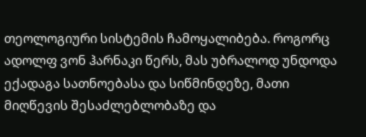თეოლოგიური სისტემის ჩამოყალიბება. როგორც ადოლფ ვონ ჰარნაკი წერს, მას უბრალოდ უნდოდა ექადაგა სათნოებასა და სიწმინდეზე, მათი მიღწევის შესაძლებლობაზე და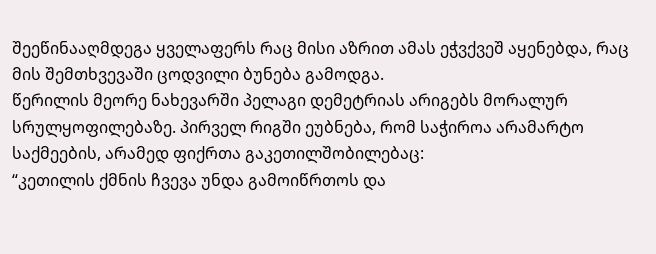შეეწინააღმდეგა ყველაფერს რაც მისი აზრით ამას ეჭვქვეშ აყენებდა, რაც მის შემთხვევაში ცოდვილი ბუნება გამოდგა.
წერილის მეორე ნახევარში პელაგი დემეტრიას არიგებს მორალურ სრულყოფილებაზე. პირველ რიგში ეუბნება, რომ საჭიროა არამარტო საქმეების, არამედ ფიქრთა გაკეთილშობილებაც:
“კეთილის ქმნის ჩვევა უნდა გამოიწრთოს და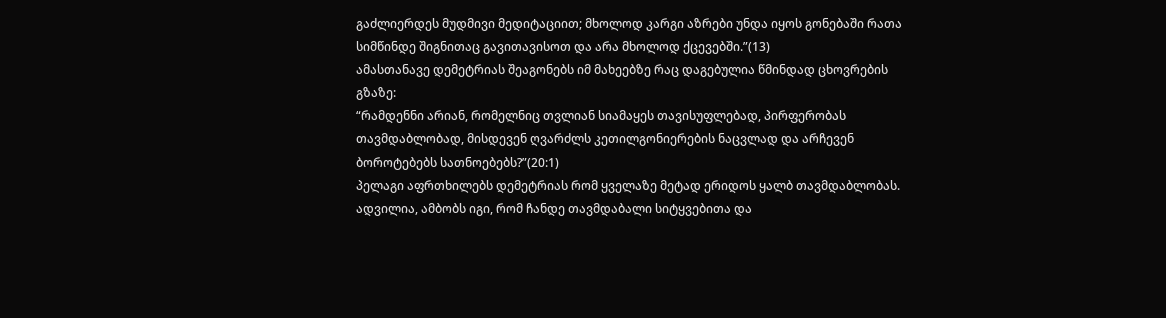გაძლიერდეს მუდმივი მედიტაციით; მხოლოდ კარგი აზრები უნდა იყოს გონებაში რათა სიმწინდე შიგნითაც გავითავისოთ და არა მხოლოდ ქცევებში.”(13)
ამასთანავე დემეტრიას შეაგონებს იმ მახეებზე რაც დაგებულია წმინდად ცხოვრების გზაზე:
“რამდენნი არიან, რომელნიც თვლიან სიამაყეს თავისუფლებად, პირფერობას თავმდაბლობად, მისდევენ ღვარძლს კეთილგონიერების ნაცვლად და არჩევენ ბოროტებებს სათნოებებს?”(20:1)
პელაგი აფრთხილებს დემეტრიას რომ ყველაზე მეტად ერიდოს ყალბ თავმდაბლობას. ადვილია, ამბობს იგი, რომ ჩანდე თავმდაბალი სიტყვებითა და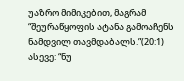უაზრო მიმიკებით, მაგრამ “შეურაწყოფის ატანა გამოაჩენს ნამდვილ თავმდაბალს.”(20:1) ასევე: “ნუ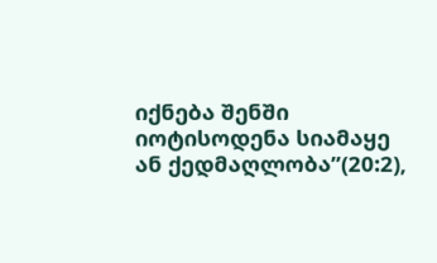იქნება შენში იოტისოდენა სიამაყე ან ქედმაღლობა”(20:2),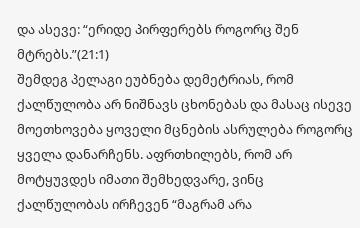და ასევე: “ერიდე პირფერებს როგორც შენ მტრებს.”(21:1)
შემდეგ პელაგი ეუბნება დემეტრიას, რომ ქალწულობა არ ნიშნავს ცხონებას და მასაც ისევე მოეთხოვება ყოველი მცნების ასრულება როგორც ყველა დანარჩენს. აფრთხილებს, რომ არ მოტყუვდეს იმათი შემხედვარე, ვინც ქალწულობას ირჩევენ “მაგრამ არა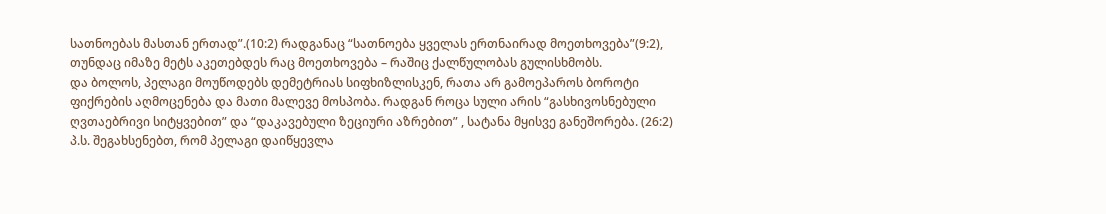სათნოებას მასთან ერთად”.(10:2) რადგანაც “სათნოება ყველას ერთნაირად მოეთხოვება”(9:2), თუნდაც იმაზე მეტს აკეთებდეს რაც მოეთხოვება – რაშიც ქალწულობას გულისხმობს.
და ბოლოს, პელაგი მოუწოდებს დემეტრიას სიფხიზლისკენ, რათა არ გამოეპაროს ბოროტი ფიქრების აღმოცენება და მათი მალევე მოსპობა. რადგან როცა სული არის “გასხივოსნებული ღვთაებრივი სიტყვებით” და “დაკავებული ზეციური აზრებით” , სატანა მყისვე განეშორება. (26:2)
პ.ს. შეგახსენებთ, რომ პელაგი დაიწყევლა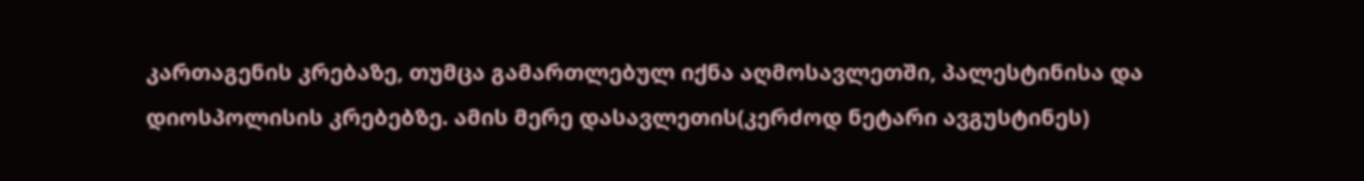კართაგენის კრებაზე, თუმცა გამართლებულ იქნა აღმოსავლეთში, პალესტინისა და დიოსპოლისის კრებებზე. ამის მერე დასავლეთის(კერძოდ ნეტარი ავგუსტინეს)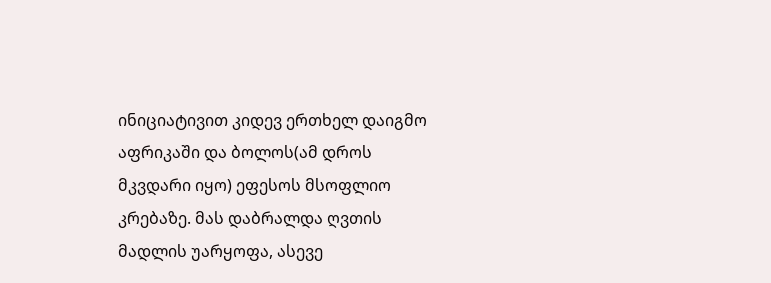ინიციატივით კიდევ ერთხელ დაიგმო აფრიკაში და ბოლოს(ამ დროს მკვდარი იყო) ეფესოს მსოფლიო კრებაზე. მას დაბრალდა ღვთის მადლის უარყოფა, ასევე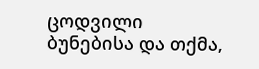ცოდვილი ბუნებისა და თქმა,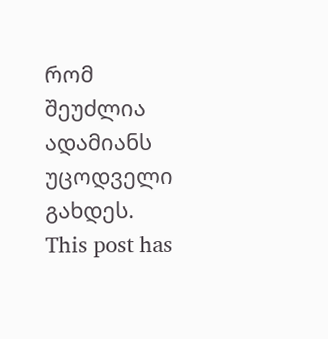რომ შეუძლია ადამიანს უცოდველი გახდეს.
This post has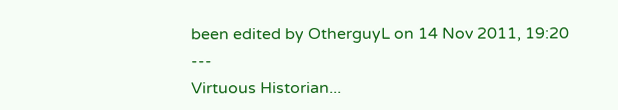been edited by OtherguyL on 14 Nov 2011, 19:20
---
Virtuous Historian...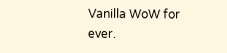Vanilla WoW for ever.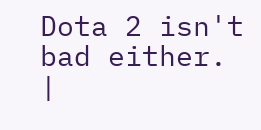Dota 2 isn't bad either.
|